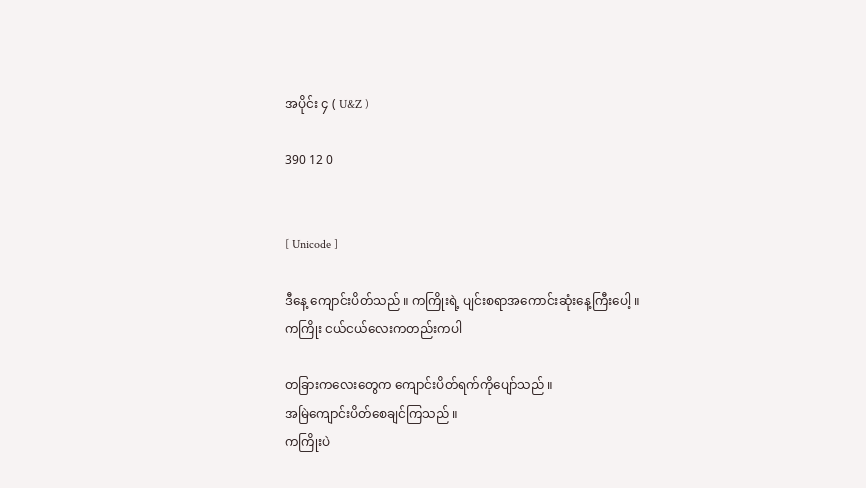အပိုင်း ၄ ( U&Z )

390 12 0


[ Unicode ]

ဒီနေ့ ကျောင်းပိတ်သည် ။ ကကြိုးရဲ့ ပျင်းစရာအကောင်းဆုံးနေ့ကြီးပေါ့ ။ ကကြိုး ငယ်ငယ်လေးကတည်းကပါ

တခြားကလေးတွေက ကျောင်းပိတ်ရက်ကိုပျော်သည် ။
အမြဲကျောင်းပိတ်စေချင်ကြသည် ။
ကကြိုးပဲ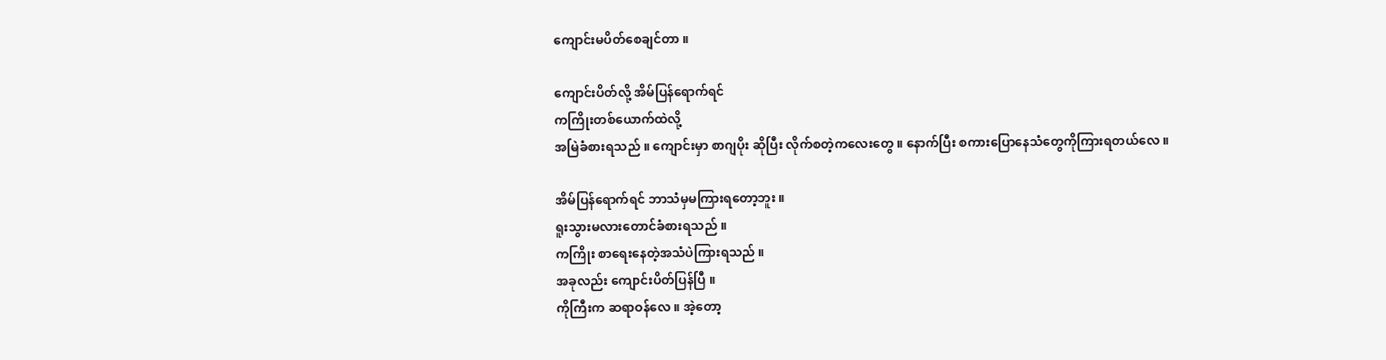ကျောင်းမပိတ်စေချင်တာ ။

ကျောင်းပိတ်လို့ အိမ်ပြန်ရောက်ရင်
ကကြိုးတစ်ယောက်ထဲလို့
အမြဲခံစားရသည် ။ ကျောင်းမှာ စာဂျပိုး ဆိုပြီး လိုက်စတဲ့ကလေးတွေ ။ နောက်ပြီး စကားပြောနေသံတွေကိုကြားရတယ်လေ ။

အိမ်ပြန်ရောက်ရင် ဘာသံမှမကြားရတော့ဘူး ။
ရူးသွားမလားတောင်ခံစားရသည် ။
ကကြိုး စာရေးနေတဲ့အသံပဲကြားရသည် ။
အခုလည်း ကျောင်းပိတ်ပြန်ပြီ ။
ကိုကြီးက ဆရာဝန်လေ ။ အဲ့တော့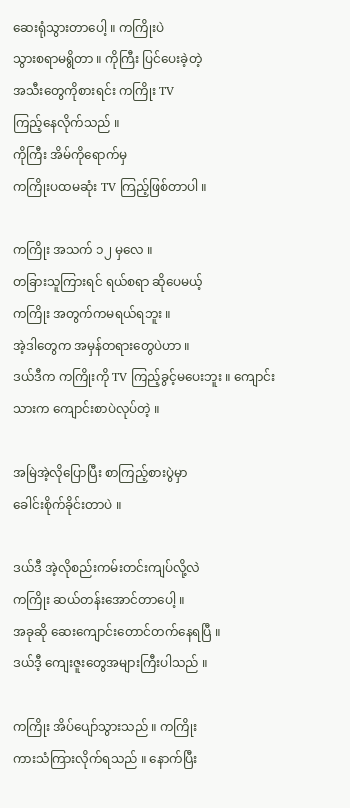ဆေးရုံသွားတာပေါ့ ။ ကကြိုးပဲ
သွားစရာမရွိတာ ။ ကိုကြီး ပြင်ပေးခဲ့တဲ့
အသီးတွေကိုစားရင်း ကကြိုး TV
ကြည့်နေလိုက်သည် ။
ကိုကြီး အိမ်ကိုရောက်မှ
ကကြိုးပထမဆုံး TV ကြည့်ဖြစ်တာပါ ။

ကကြိုး အသက် ၁၂ မှလေ ။
တခြားသူကြားရင် ရယ်စရာ ဆိုပေမယ့်
ကကြိုး အတွက်ကမရယ်ရဘူး ။
အဲ့ဒါတွေက အမှန်တရားတွေပဲဟာ ။
ဒယ်ဒီက ကကြိုးကို TV ကြည့်ခွင့်မပေးဘူး ။ ကျောင်းသားက ကျောင်းစာပဲလုပ်တဲ့ ။

အမြဲအဲ့လိုပြောပြီး စာကြည့်စားပွဲမှာ
ခေါင်းစိုက်ခိုင်းတာပဲ ။

ဒယ်ဒီ အဲ့လိုစည်းကမ်းတင်းကျပ်လို့လဲ
ကကြိုး ဆယ်တန်းအောင်တာပေါ့ ။
အခုဆို ဆေးကျောင်းတောင်တက်နေရပြီ ။
ဒယ်ဒီ့ ကျေးဇူးတွေအများကြီးပါသည် ။

ကကြိုး အိပ်ပျော်သွားသည် ။ ကကြိုး
ကားသံကြားလိုက်ရသည် ။ နောက်ပြီး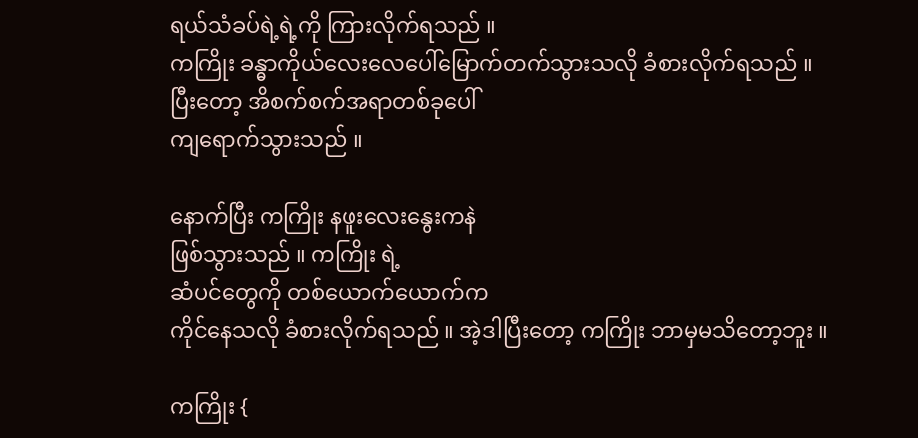ရယ်သံခပ်ရဲ့ရဲ့ကို ကြားလိုက်ရသည် ။
ကကြိုး ခန္ဓာကိုယ်လေးလေပေါ်မြောက်တက်သွားသလို ခံစားလိုက်ရသည် ။
ပြီးတော့ အိစက်စက်အရာတစ်ခုပေါ်
ကျရောက်သွားသည် ။

နောက်ပြီး ကကြိုး နဖူးလေးနွေးကနဲ
ဖြစ်သွားသည် ။ ကကြိုး ရဲ့
ဆံပင်တွေကို တစ်ယောက်ယောက်က
ကိုင်နေသလို ခံစားလိုက်ရသည် ။ အဲ့ဒါပြီးတော့ ကကြိုး ဘာမှမသိတော့ဘူး ။

ကကြိုး {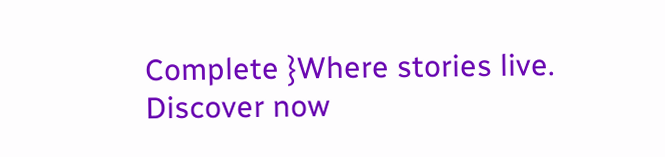Complete }Where stories live. Discover now